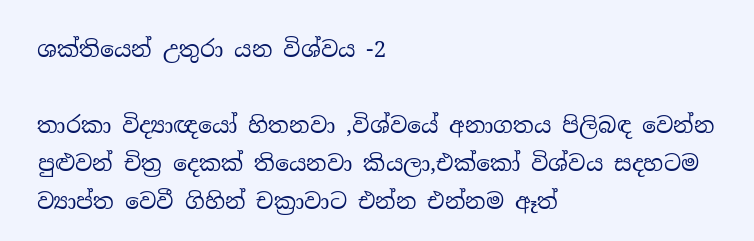ශක්තියෙන් උතුරා යන විශ්වය -2

තාරකා විද්‍යාඥයෝ හිතනවා ,විශ්වයේ අනාගතය පිලිබඳ වෙන්න පුළුවන් චිත්‍ර දෙකක් තියෙනවා කියලා,එක්කෝ විශ්වය සදහටම ව්‍යාප්ත වෙවී ගිහින් චක්‍රාවාට එන්න එන්නම ඈත්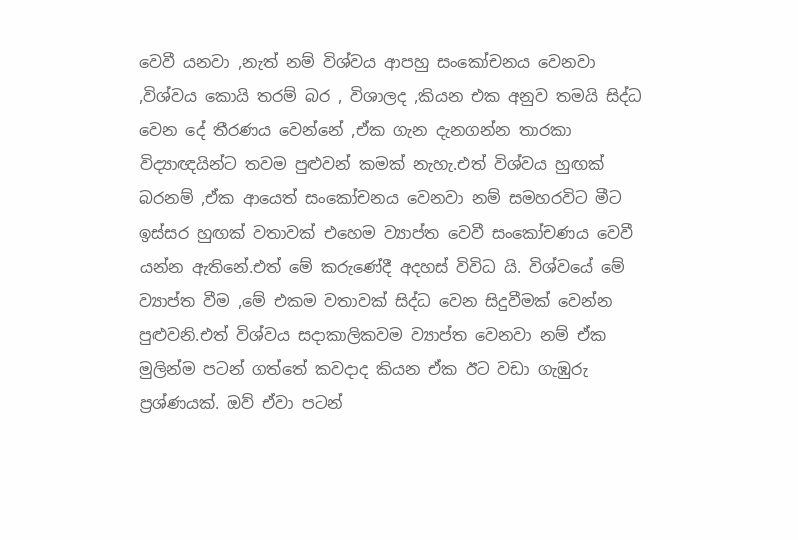වෙවී යනවා ,නැත් නම් විශ්වය ආපහු සංකෝචනය වෙනවා ,විශ්වය කොයි තරම් බර , විශාලද ,කියන එක අනුව තමයි සිද්ධ වෙන දේ තීරණය වෙන්නේ ,ඒක ගැන දැනගන්න තාරකා විද්‍යාඥයින්ට තවම පුළුවන් කමක් නැහැ.එත් විශ්වය හුඟක් බරනම් ,ඒක ආයෙත් සංකෝචනය වෙනවා නම් සමහරවිට මීට ඉස්සර හුඟක් වතාවක් එහෙම ව්‍යාප්ත වෙවී සංකෝචණය වෙවී යන්න ඇතිනේ.එත් මේ කරුණේදී අදහස් විවිධ යි. විශ්වයේ මේ ව්‍යාප්ත වීම ,මේ එකම වතාවක් සිද්ධ වෙන සිදුවීමක් වෙන්න පුළුවනි.එත් විශ්වය සදාකාලිකවම ව්‍යාප්ත වෙනවා නම් ඒක මුලින්ම පටන් ගත්තේ කවදාද කියන ඒක ඊට වඩා ගැඹුරු ප්‍රශ්ණයක්. ඔව් ඒවා පටන්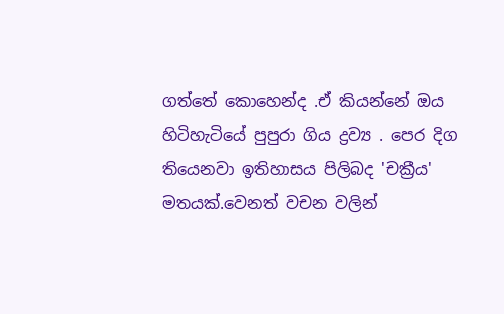ගත්තේ කොහෙන්ද .ඒ කියන්නේ ඔය හිටිහැටියේ පුපුරා ගිය ද්‍රව්‍ය . පෙර දිග තියෙනවා ඉතිහාසය පිලිබද 'චක්‍රීය' මතයක්.වෙනත් වචන වලින්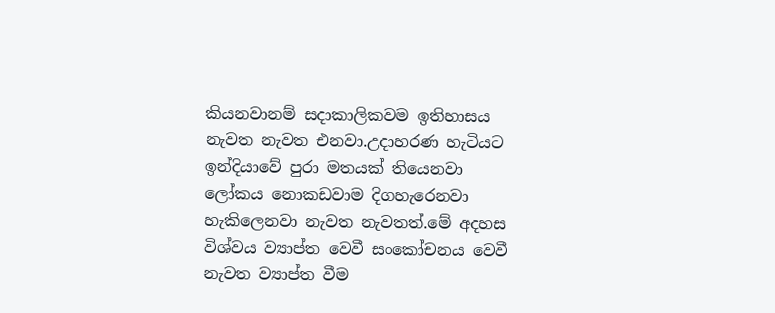කියනවානම් සදාකාලිකවම ඉතිහාසය නැවත නැවත එනවා.උදාහරණ හැටියට ඉන්දියාවේ පුරා මතයක් තියෙනවා ලෝකය නොකඩවාම දිගහැරෙනවා හැකිලෙනවා නැවත නැවතත්.මේ අදහස විශ්වය ව්‍යාප්ත වෙවී සංකෝචනය වෙවී නැවත ව්‍යාප්ත වීම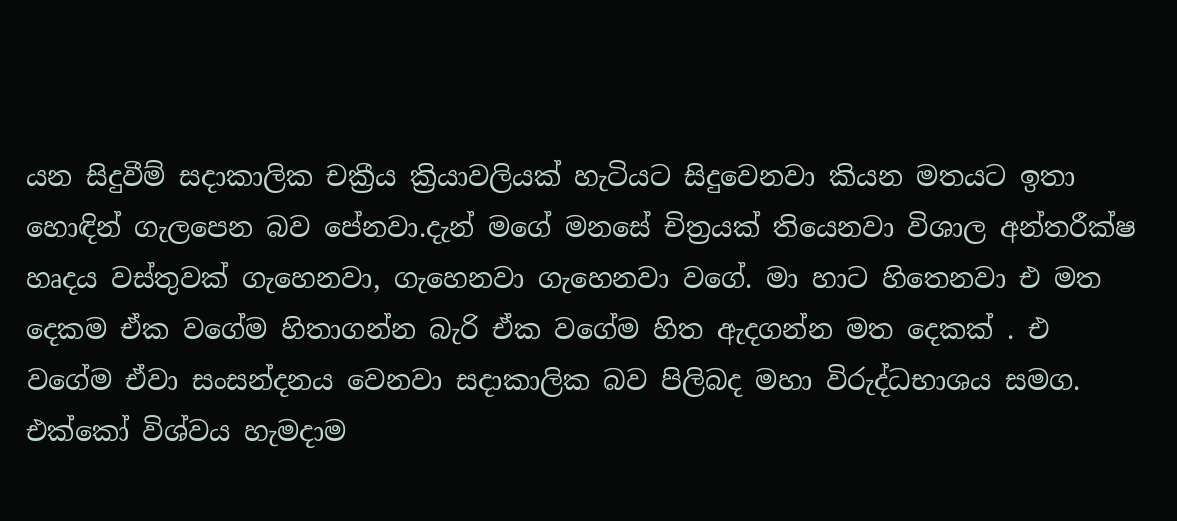යන සිදුවීම් සදාකාලික චක්‍රීය ක්‍රියාවලියක් හැටියට සිදුවෙනවා කියන මතයට ඉතා හොඳින් ගැලපෙන බව පේනවා.දැන් මගේ මනසේ චිත්‍රයක් තියෙනවා විශාල අන්තරීක්ෂ හෘදය වස්තුවක් ගැහෙනවා, ගැහෙනවා ගැහෙනවා වගේ. මා හාට හිතෙනවා එ මත දෙකම ඒක වගේම හිතාගන්න බැරි ඒක වගේම හිත ඇදගන්න මත දෙකක් . එ වගේම ඒවා සංසන්දනය වෙනවා සදාකාලික බව පිලිබද මහා විරුද්ධභාශය සමග. එක්කෝ විශ්වය හැමදාම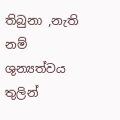තිබුනා ,නැති නම් ශුන්‍යත්වය තුලින්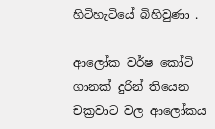හිටිහැටියේ බිහිවුණා .

ආලෝක වර්ෂ කෝටි ගානක් දුරින් තියෙන චක්‍රවාට වල ආලෝකය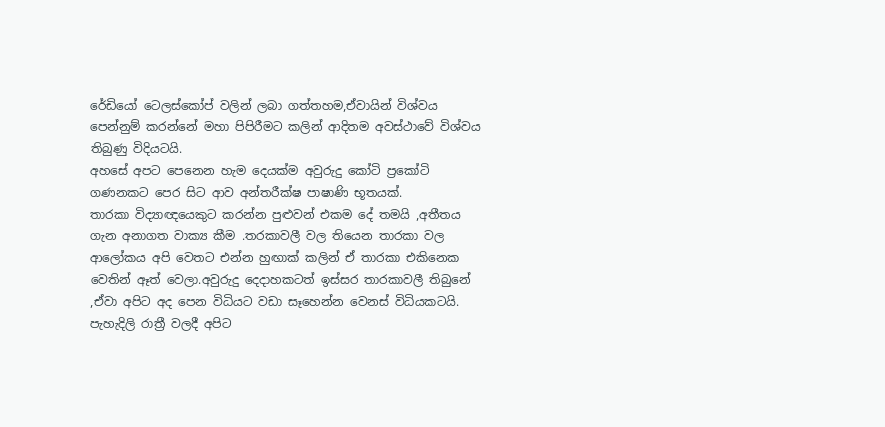රේඩියෝ ටෙලස්කෝප් වලින් ලබා ගත්තහම,ඒවායින් විශ්වය පෙන්නුම් කරන්නේ මහා පිපිරීමට කලින් ආදිතම අවස්ථාවේ විශ්වය තිබුණු විදියටයි.
අහසේ අපට පෙනෙන හැම දෙයක්ම අවුරුදු කෝටි ප්‍රකෝටි ගණනකට පෙර සිට ආව අන්තරීක්ෂ පාෂාණි භූතයක්.
තාරකා විද්‍යාඥයෙකුට කරන්න පුළුවන් එකම දේ තමයි ,අතීතය ගැන අනාගත වාක්‍ය කීම .තරකාවලී වල තියෙන තාරකා වල ආලෝකය අපි වෙතට එන්න හුඟාක් කලින් ඒ තාරකා එකිනෙක වෙතින් ඈත් වෙලා.අවුරුදු දෙදාහකටත් ඉස්සර තාරකාවලී තිබුනේ ,ඒවා අපිට අද පෙන විධියට වඩා සෑහෙන්න වෙනස් විධියකටයි.
පැහැදිලි රාත්‍රී වලදී අපිට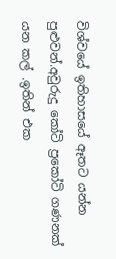විශ්වයේ ඉතිහාසයේ ඈතට යන්න පුළුවන්.අවුරුදු කෝටි ප්‍රකෝටි ගණනක් යන කල් .ඉතින් එක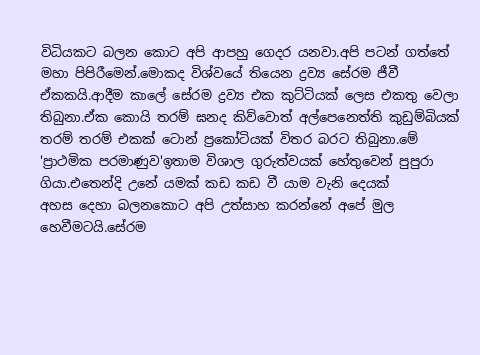විධියකට බලන කොට අපි ආපහු ගෙදර යනවා.අපි පටන් ගත්තේ මහා පිපිරීමෙන්.මොකද විශ්වයේ තියෙන ද්‍රව්‍ය සේරම ජීවී ඒකකයි.ආදීම කාලේ සේරම ද්‍රව්‍ය එක කුට්ටියක් ලෙස එකතු වෙලා තිබුනා.ඒක කොයි තරම් ඝනද කිව්වොත් අල්පෙනෙත්ති කුඩුම්බියක් තරම් තරම් එකක් ටොන් ප්‍රකෝටියක් විතර බරට තිබුනා.මේ 'ප්‍රාථමික පරමාණුව'ඉතාම විශාල ගුරුත්වයක් හේතුවෙන් පුපුරා ගියා.එතෙන්දි උනේ යමක් කඩ කඩ වී යාම වැනි දෙයක්
අහස දෙහා බලනකොට අපි උත්සාහ කරන්නේ අපේ මුල හෙවීමටයි.සේරම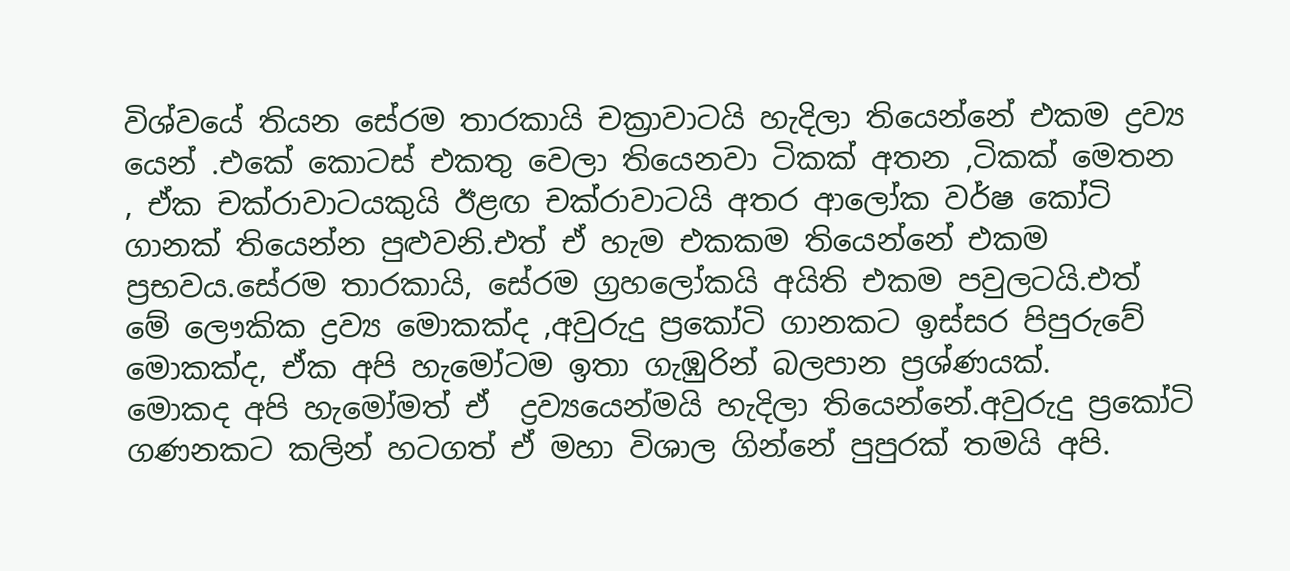විශ්වයේ තියන සේරම තාරකායි චක්‍රාවාටයි හැදිලා තියෙන්නේ එකම ද්‍රව්‍ය
යෙන් .එකේ කොටස් එකතු වෙලා තියෙනවා ටිකක් අතන ,ටිකක් මෙතන , ඒක චක්රාවාටයකුයි ඊළඟ චක්රාවාටයි අතර ආලෝක වර්ෂ කෝටි ගානක් තියෙන්න පුළුවනි.එත් ඒ හැම එකකම තියෙන්නේ එකම ප්‍රභවය.සේරම තාරකායි, සේරම ග්‍රහලෝකයි අයිති එකම පවුලටයි.එත් මේ ලෞකික ද්‍රව්‍ය මොකක්ද ,අවුරුදු ප්‍රකෝටි ගානකට ඉස්සර පිපුරුවේ මොකක්ද, ඒක අපි හැමෝටම ඉතා ගැඹුරින් බලපාන ප්‍රශ්ණයක්.
මොකද අපි හැමෝමත් ඒ  ද්‍රව්‍යයෙන්මයි හැදිලා තියෙන්නේ.අවුරුදු ප්‍රකෝටි ගණනකට කලින් හටගත් ඒ මහා විශාල ගින්නේ පුපුරක් තමයි අපි.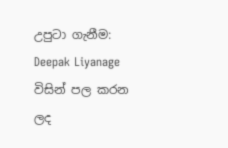උපුටා ගැනීම: Deepak Liyanage විසින් පල කරන ලද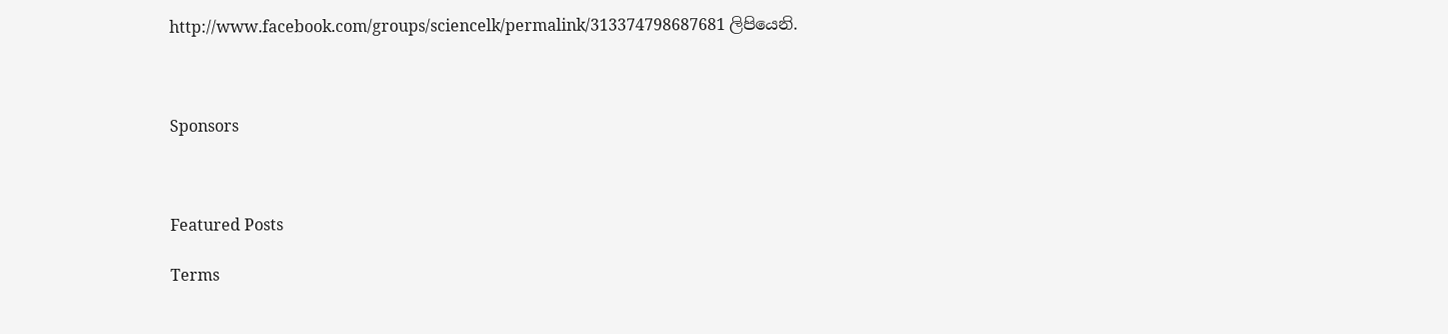http://www.facebook.com/groups/sciencelk/permalink/313374798687681 ලිපියෙනි.



Sponsors



Featured Posts

Terms